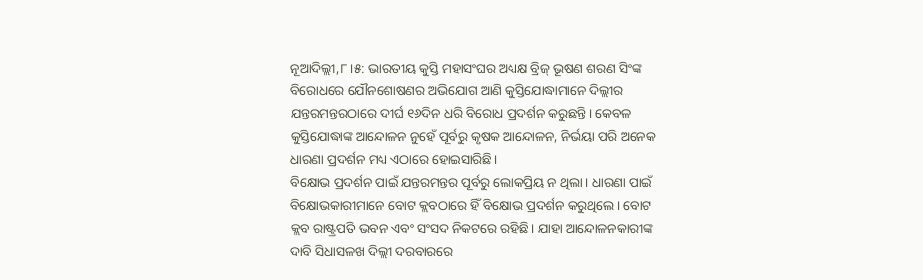ନୂଆଦିଲ୍ଲୀ,୮।୫: ଭାରତୀୟ କୁସ୍ତି ମହାସଂଘର ଅଧ୍ୟକ୍ଷ ବ୍ରିଜ୍ ଭୂଷଣ ଶରଣ ସିଂଙ୍କ ବିରୋଧରେ ଯୌନଶୋଷଣର ଅଭିଯୋଗ ଆଣି କୁସ୍ତିଯୋଦ୍ଧାମାନେ ଦିଲ୍ଲୀର ଯନ୍ତରମନ୍ତରଠାରେ ଦୀର୍ଘ ୧୬ଦିନ ଧରି ବିରୋଧ ପ୍ରଦର୍ଶନ କରୁଛନ୍ତି। କେବଳ କୁସ୍ତିଯୋଦ୍ଧାଙ୍କ ଆନ୍ଦୋଳନ ନୁହେଁ ପୂର୍ବରୁ କୃଷକ ଆନ୍ଦୋଳନ, ନିର୍ଭୟା ପରି ଅନେକ ଧାରଣା ପ୍ରଦର୍ଶନ ମଧ୍ୟ ଏଠାରେ ହୋଇସାରିଛି।
ବିକ୍ଷୋଭ ପ୍ରଦର୍ଶନ ପାଇଁ ଯନ୍ତରମନ୍ତର ପୂର୍ବରୁ ଲୋକପ୍ରିୟ ନ ଥିଲା। ଧାରଣା ପାଇଁ ବିକ୍ଷୋଭକାରୀମାନେ ବୋଟ କ୍ଲବଠାରେ ହିଁ ବିକ୍ଷୋଭ ପ୍ରଦର୍ଶନ କରୁଥିଲେ। ବୋଟ କ୍ଲବ ରାଷ୍ଟ୍ରପତି ଭବନ ଏବଂ ସଂସଦ ନିକଟରେ ରହିଛି। ଯାହା ଆନ୍ଦୋଳନକାରୀଙ୍କ ଦାବି ସିଧାସଳଖ ଦିଲ୍ଲୀ ଦରବାରରେ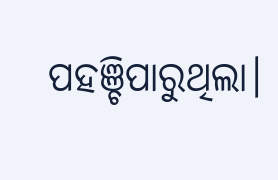ପହଞ୍ଚିପାରୁଥିଲା।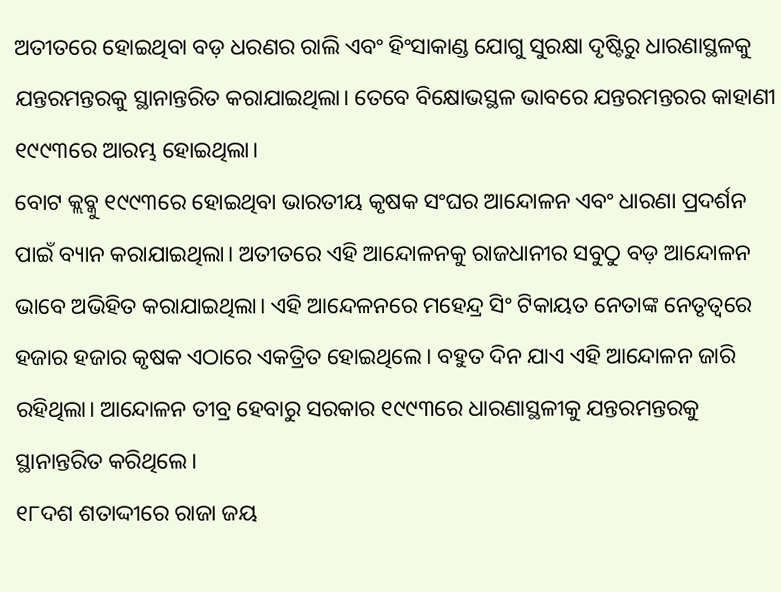ଅତୀତରେ ହୋଇଥିବା ବଡ଼ ଧରଣର ରାଲି ଏବଂ ହିଂସାକାଣ୍ଡ ଯୋଗୁ ସୁରକ୍ଷା ଦୃଷ୍ଟିରୁ ଧାରଣାସ୍ଥଳକୁ ଯନ୍ତରମନ୍ତରକୁ ସ୍ଥାନାନ୍ତରିତ କରାଯାଇଥିଲା। ତେବେ ବିକ୍ଷୋଭସ୍ଥଳ ଭାବରେ ଯନ୍ତରମନ୍ତରର କାହାଣୀ ୧୯୯୩ରେ ଆରମ୍ଭ ହୋଇଥିଲା।
ବୋଟ କ୍ଲବ୍କୁ ୧୯୯୩ରେ ହୋଇଥିବା ଭାରତୀୟ କୃଷକ ସଂଘର ଆନ୍ଦୋଳନ ଏବଂ ଧାରଣା ପ୍ରଦର୍ଶନ ପାଇଁ ବ୍ୟାନ କରାଯାଇଥିଲା। ଅତୀତରେ ଏହି ଆନ୍ଦୋଳନକୁ ରାଜଧାନୀର ସବୁଠୁ ବଡ଼ ଆନ୍ଦୋଳନ ଭାବେ ଅଭିହିତ କରାଯାଇଥିଲା। ଏହି ଆନ୍ଦେଳନରେ ମହେନ୍ଦ୍ର ସିଂ ଟିକାୟତ ନେତାଙ୍କ ନେତୃତ୍ୱରେ ହଜାର ହଜାର କୃଷକ ଏଠାରେ ଏକତ୍ରିତ ହୋଇଥିଲେ। ବହୁତ ଦିନ ଯାଏ ଏହି ଆନ୍ଦୋଳନ ଜାରି ରହିଥିଲା। ଆନ୍ଦୋଳନ ତୀବ୍ର ହେବାରୁ ସରକାର ୧୯୯୩ରେ ଧାରଣାସ୍ଥଳୀକୁ ଯନ୍ତରମନ୍ତରକୁ ସ୍ଥାନାନ୍ତରିତ କରିଥିଲେ।
୧୮ଦଶ ଶତାଦ୍ଦୀରେ ରାଜା ଜୟ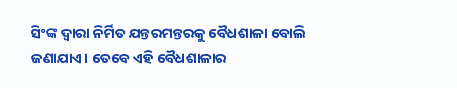ସିଂଙ୍କ ଦ୍ୱାରା ନିର୍ମିତ ଯନ୍ତରମନ୍ତରକୁ ବୈଧଶାଳା ବୋଲି ଜଣାଯାଏ। ତେବେ ଏହି ବୈଧଶାଳାର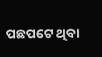ପଛପଟେ ଥିବା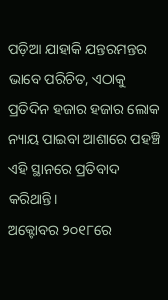ପଡ଼ିଆ ଯାହାକି ଯନ୍ତରମନ୍ତର ଭାବେ ପରିଚିତ, ଏଠାକୁ ପ୍ରତିଦିନ ହଜାର ହଜାର ଲୋକ ନ୍ୟାୟ ପାଇବା ଆଶାରେ ପହଞ୍ଚି ଏହି ସ୍ଥାନରେ ପ୍ରତିବାଦ କରିଥାନ୍ତି।
ଅକ୍ଟୋବର ୨୦୧୮ରେ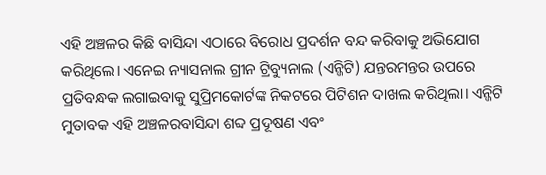ଏହି ଅଞ୍ଚଳର କିଛି ବାସିନ୍ଦା ଏଠାରେ ବିରୋଧ ପ୍ରଦର୍ଶନ ବନ୍ଦ କରିବାକୁ ଅଭିଯୋଗ କରିଥିଲେ। ଏନେଇ ନ୍ୟାସନାଲ ଗ୍ରୀନ ଟ୍ରିବ୍ୟୁନାଲ (ଏନ୍ଜିଟି) ଯନ୍ତରମନ୍ତର ଉପରେ ପ୍ରତିବନ୍ଧକ ଲଗାଇବାକୁ ସୁପ୍ରିମକୋର୍ଟଙ୍କ ନିକଟରେ ପିଟିଶନ ଦାଖଲ କରିଥିଲା। ଏନ୍ଜିଟି ମୁତାବକ ଏହି ଅଞ୍ଚଳରବାସିନ୍ଦା ଶବ୍ଦ ପ୍ରଦୂଷଣ ଏବଂ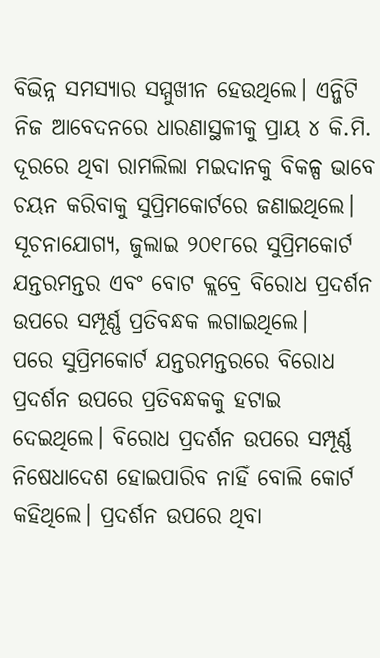ବିଭିନ୍ନ ସମସ୍ୟାର ସମ୍ମୁଖୀନ ହେଉଥିଲେ। ଏନ୍ଜିଟି ନିଜ ଆବେଦନରେ ଧାରଣାସ୍ଥଳୀକୁ ପ୍ରାୟ ୪ କି.ମି. ଦୂରରେ ଥିବା ରାମଲିଲା ମଇଦାନକୁ ବିକଳ୍ପ ଭାବେ ଚୟନ କରିବାକୁ ସୁପ୍ରିମକୋର୍ଟରେ ଜଣାଇଥିଲେ। ସୂଚନାଯୋଗ୍ୟ, ଜୁଲାଇ ୨୦୧୮ରେ ସୁପ୍ରିମକୋର୍ଟ ଯନ୍ତରମନ୍ତର ଏବଂ ବୋଟ କ୍ଲବ୍ରେ ବିରୋଧ ପ୍ରଦର୍ଶନ ଉପରେ ସମ୍ପୂର୍ଣ୍ଣ ପ୍ରତିବନ୍ଧକ ଲଗାଇଥିଲେ।
ପରେ ସୁପ୍ରିମକୋର୍ଟ ଯନ୍ତରମନ୍ତରରେ ବିରୋଧ ପ୍ରଦର୍ଶନ ଉପରେ ପ୍ରତିବନ୍ଧକକୁ ହଟାଇ ଦେଇଥିଲେ। ବିରୋଧ ପ୍ରଦର୍ଶନ ଉପରେ ସମ୍ପୂର୍ଣ୍ଣ ନିଷେଧାଦେଶ ହୋଇପାରିବ ନାହିଁ ବୋଲି କୋର୍ଟ କହିଥିଲେ। ପ୍ରଦର୍ଶନ ଉପରେ ଥିବା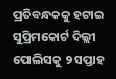ପ୍ରତିବନ୍ଧକକୁ ହଟାଇ ସୁପ୍ରିମକୋର୍ଟ ଦିଲ୍ଲୀ ପୋଲିସକୁ ୨ ସପ୍ତାହ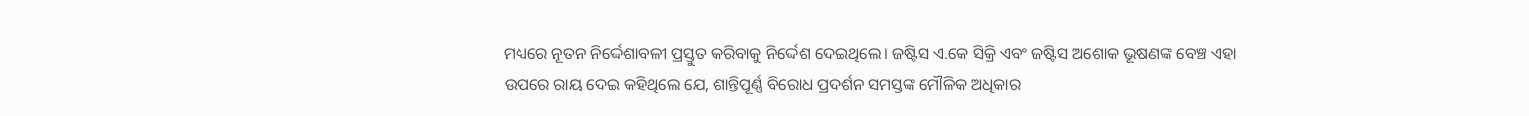ମଧ୍ୟରେ ନୂତନ ନିର୍ଦ୍ଦେଶାବଳୀ ପ୍ରସ୍ତୁତ କରିବାକୁ ନିର୍ଦ୍ଦେଶ ଦେଇଥିଲେ। ଜଷ୍ଟିସ ଏ.କେ ସିକ୍ରି ଏବଂ ଜଷ୍ଟିସ ଅଶୋକ ଭୂଷଣଙ୍କ ବେଞ୍ଚ ଏହା ଉପରେ ରାୟ ଦେଇ କହିଥିଲେ ଯେ, ଶାନ୍ତିପୂର୍ଣ୍ଣ ବିରୋଧ ପ୍ରଦର୍ଶନ ସମସ୍ତଙ୍କ ମୌଳିକ ଅଧିକାର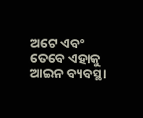ଅଟେ ଏବଂ ତେବେ ଏହାକୁ ଆଇନ ବ୍ୟବସ୍ଥା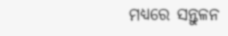ମଧ୍ୟରେ ସନ୍ତୁଳନ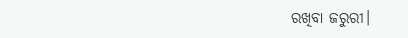ରଖିବା ଜରୁରୀ।